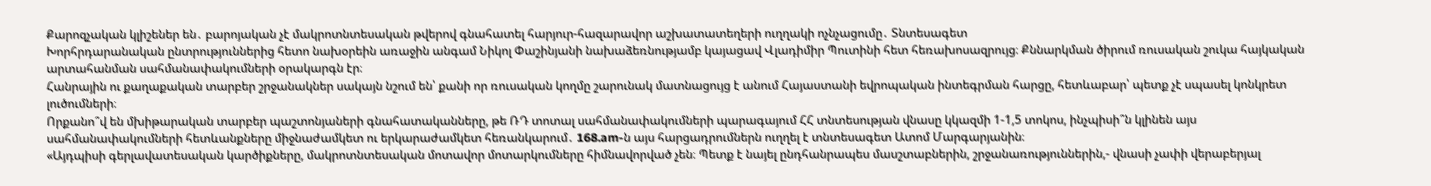Քարոզչական կլիշեներ են․ բարոյական չէ մակրոտնտեսական թվերով գնահատել հարյուր-հազարավոր աշխատատեղերի ուղղակի ոչնչացումը․ Տնտեսագետ
Խորհրդարանական ընտրություններից հետո նախօրեին առաջին անգամ Նիկոլ Փաշինյանի նախաձեռնությամբ կայացավ Վլադիմիր Պուտինի հետ հեռախոսազրույց։ Քննարկման ծիրում ռուսական շուկա հայկական արտահանման սահմանափակումների օրակարգն էր։
Հանրային ու քաղաքական տարբեր շրջանակներ սակայն նշում են՝ քանի որ ռուսական կողմը շարունակ մատնացույց է անում Հայաստանի եվրոպական ինտեգրման հարցը, հետևաբար՝ պետք չէ սպասել կոնկրետ լուծումների։
Որքանո՞վ են մխիթարական տարբեր պաշտոնյաների գնահատականները, թե ՌԴ տոտալ սահմանափակումների պարագայում ՀՀ տնտեսության վնասը կկազմի 1-1,5 տոկոս, ինչպիսի՞ն կլինեն այս սահմանափակումների հետևանքները միջնաժամկետ ու երկարաժամկետ հեռանկարում․ 168.am-ն այս հարցադրումներն ուղղել է տնտեսագետ Ատոմ Մարգարյանին։
«Այդպիսի գերլավատեսական կարծիքները, մակրոտնտեսական մոտավոր մոտարկումները հիմնավորված չեն։ Պետք է նայել ընդհանրապես մասշտաբներին, շրջանառություններին,- վնասի չափի վերաբերյալ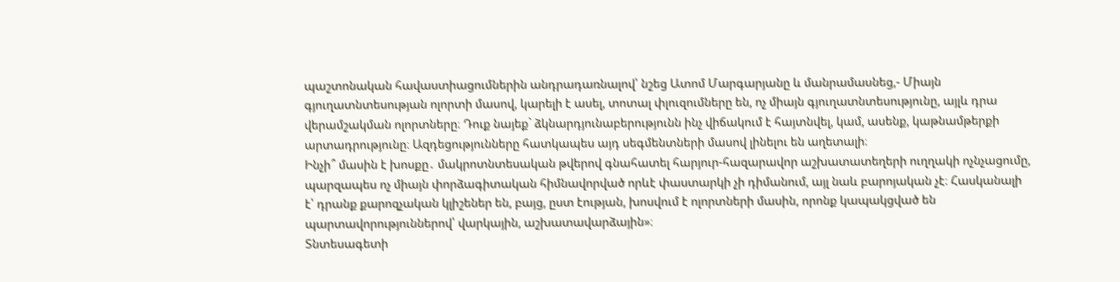պաշտոնական հավաստիացումներին անդրադառնալով՝ նշեց Ատոմ Մարգարյանը և մանրամասնեց,- Միայն գյուղատնտեսության ոլորտի մասով, կարելի է ասել, տոտալ փլուզումները են, ոչ միայն գյուղատնտեսությունը, այլև դրա վերամշակման ոլորտները։ Դուք նայեք` ձկնարդյունաբերությունն ինչ վիճակում է հայտնվել, կամ, ասենք, կաթնամթերքի արտադրությունը։ Ազդեցությունները հատկապես այդ սեգմենտների մասով լինելու են աղետալի։
Ինչի՞ մասին է խոսքը․ մակրոտնտեսական թվերով գնահատել հարյուր-հազարավոր աշխատատեղերի ուղղակի ոչնչացումը, պարզապես ոչ միայն փորձագիտական հիմնավորված որևէ փաստարկի չի դիմանում, այլ նաև բարոյական չէ։ Հասկանալի է՝ դրանք քարոզչական կլիշեներ են, բայց, ըստ էության, խոսվում է ոլորտների մասին, որոնք կապակցված են պարտավորություններով՝ վարկային, աշխատավարձային»։
Տնտեսագետի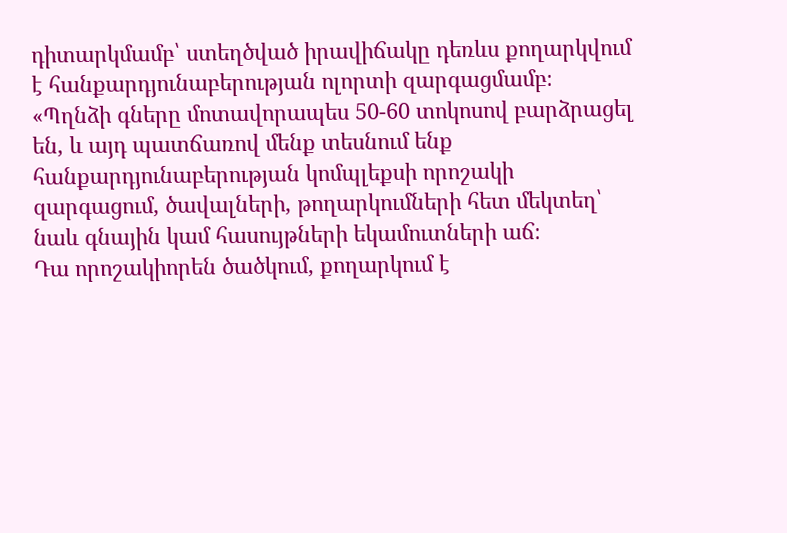դիտարկմամբ՝ ստեղծված իրավիճակը դեռևս քողարկվում է հանքարդյունաբերության ոլորտի զարգացմամբ։
«Պղնձի գները մոտավորապես 50-60 տոկոսով բարձրացել են, և այդ պատճառով մենք տեսնում ենք հանքարդյունաբերության կոմպլեքսի որոշակի զարգացում, ծավալների, թողարկումների հետ մեկտեղ՝ նաև գնային կամ հասույթների եկամուտների աճ։
Դա որոշակիորեն ծածկում, քողարկում է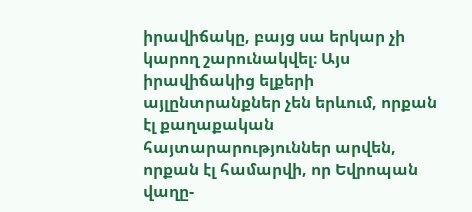իրավիճակը, բայց սա երկար չի կարող շարունակվել։ Այս իրավիճակից ելքերի այլընտրանքներ չեն երևում, որքան էլ քաղաքական հայտարարություններ արվեն, որքան էլ համարվի, որ Եվրոպան վաղը-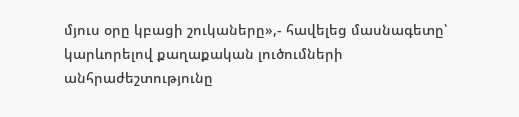մյուս օրը կբացի շուկաները»,- հավելեց մասնագետը՝ կարևորելով քաղաքական լուծումների անհրաժեշտությունը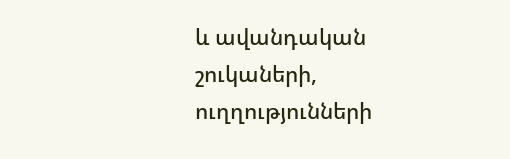և ավանդական շուկաների, ուղղությունների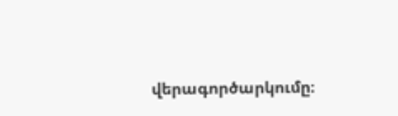վերագործարկումը։